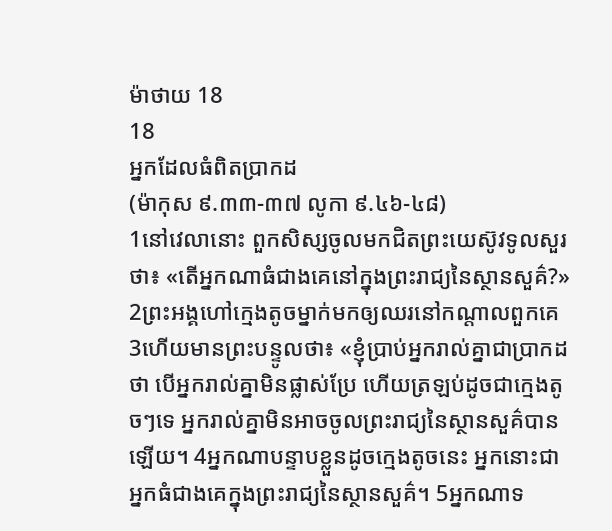ម៉ាថាយ 18
18
អ្នកដែលធំពិតប្រាកដ
(ម៉ាកុស ៩.៣៣-៣៧ លូកា ៩.៤៦-៤៨)
1នៅវេលានោះ ពួកសិស្សចូលមកជិតព្រះយេស៊ូវទូលសួរថា៖ «តើអ្នកណាធំជាងគេនៅក្នុងព្រះរាជ្យនៃស្ថានសួគ៌?» 2ព្រះអង្គហៅក្មេងតូចម្នាក់មកឲ្យឈរនៅកណ្តាលពួកគេ 3ហើយមានព្រះបន្ទូលថា៖ «ខ្ញុំប្រាប់អ្នករាល់គ្នាជាប្រាកដថា បើអ្នករាល់គ្នាមិនផ្លាស់ប្រែ ហើយត្រឡប់ដូចជាក្មេងតូចៗទេ អ្នករាល់គ្នាមិនអាចចូលព្រះរាជ្យនៃស្ថានសួគ៌បានឡើយ។ 4អ្នកណាបន្ទាបខ្លួនដូចក្មេងតូចនេះ អ្នកនោះជាអ្នកធំជាងគេក្នុងព្រះរាជ្យនៃស្ថានសួគ៌។ 5អ្នកណាទ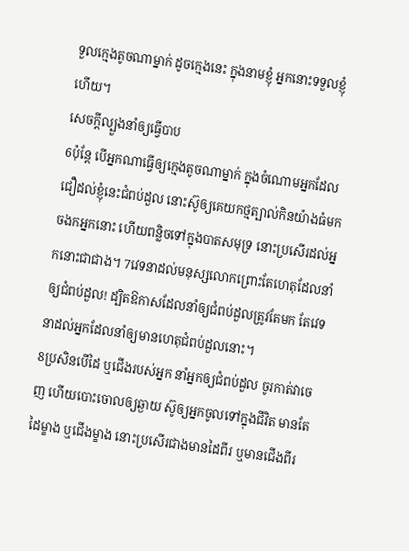ទួលក្មេងតូចណាម្នាក់ ដូចក្មេងនេះ ក្នុងនាមខ្ញុំ អ្នកនោះទទួលខ្ញុំហើយ។
សេចក្តីល្បួងនាំឲ្យធ្វើបាប
6ប៉ុន្តែ បើអ្នកណាធ្វើឲ្យក្មេងតូចណាម្នាក់ ក្នុងចំណោមអ្នកដែលជឿដល់ខ្ញុំនេះជំពប់ដួល នោះស៊ូឲ្យគេយកថ្មត្បាល់កិនយ៉ាងធំមកចងកអ្នកនោះ ហើយពន្លិចទៅក្នុងបាតសមុទ្រ នោះប្រសើរដល់អ្នកនោះជាជាង។ 7វេទនាដល់មនុស្សលោកព្រោះតែហេតុដែលនាំឲ្យជំពប់ដួល! ដ្បិតឱកាសដែលនាំឲ្យជំពប់ដួលត្រូវតែមក តែវេទនាដល់អ្នកដែលនាំឲ្យមានហេតុជំពប់ដួលនោះ។
8ប្រសិនបើដៃ ឬជើងរបស់អ្នក នាំអ្នកឲ្យជំពប់ដួល ចូរកាត់វាចេញ ហើយបោះចោលឲ្យឆ្ងាយ ស៊ូឲ្យអ្នកចូលទៅក្នុងជីវិត មានតែដៃម្ខាង ឬជើងម្ខាង នោះប្រសើរជាងមានដៃពីរ ឬមានជើងពីរ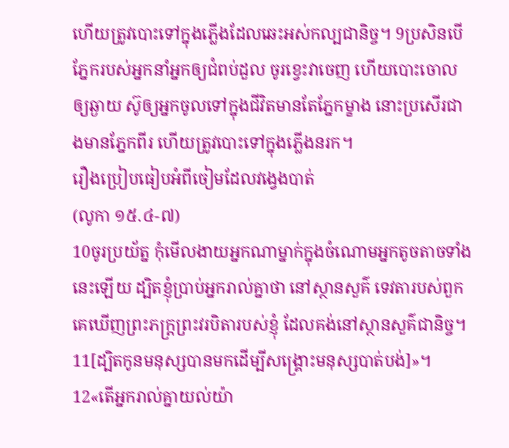ហើយត្រូវបោះទៅក្នុងភ្លើងដែលឆេះអស់កល្បជានិច្ច។ 9ប្រសិនបើភ្នែករបស់អ្នកនាំអ្នកឲ្យជំពប់ដួល ចូរខ្វេះវាចេញ ហើយបោះចោលឲ្យឆ្ងាយ ស៊ូឲ្យអ្នកចូលទៅក្នុងជីវិតមានតែភ្នែកម្ខាង នោះប្រសើរជាងមានភ្នែកពីរ ហើយត្រូវបោះទៅក្នុងភ្លើងនរក។
រឿងប្រៀបធៀបអំពីចៀមដែលវង្វេងបាត់
(លូកា ១៥.៤-៧)
10ចូរប្រយ័ត្ន កុំមើលងាយអ្នកណាម្នាក់ក្នុងចំណោមអ្នកតូចតាចទាំងនេះឡើយ ដ្បិតខ្ញុំប្រាប់អ្នករាល់គ្នាថា នៅស្ថានសួគ៌ ទេវតារបស់ពួកគេឃើញព្រះភក្ត្រព្រះវរបិតារបស់ខ្ញុំ ដែលគង់នៅស្ថានសួគ៌ជានិច្ច។ 11[ដ្បិតកូនមនុស្សបានមកដើម្បីសង្គ្រោះមនុស្សបាត់បង់]»។ 12«តើអ្នករាល់គ្នាយល់យ៉ា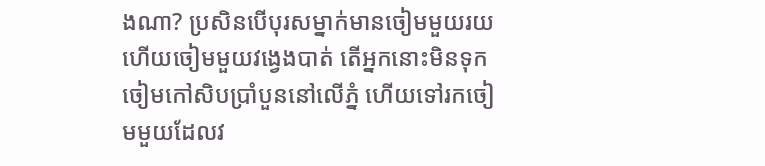ងណា? ប្រសិនបើបុរសម្នាក់មានចៀមមួយរយ ហើយចៀមមួយវងេ្វងបាត់ តើអ្នកនោះមិនទុកចៀមកៅសិបប្រាំបួននៅលើភ្នំ ហើយទៅរកចៀមមួយដែលវ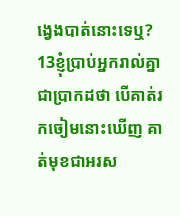ង្វេងបាត់នោះទេឬ? 13ខ្ញុំប្រាប់អ្នករាល់គ្នាជាប្រាកដថា បើគាត់រកចៀមនោះឃើញ គាត់មុខជាអរស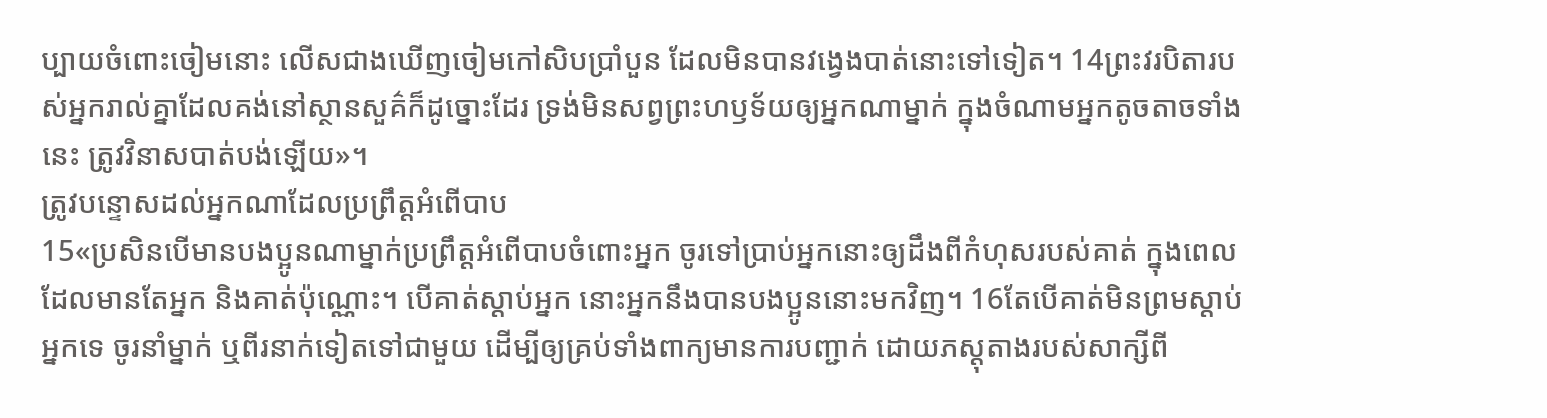ប្បាយចំពោះចៀមនោះ លើសជាងឃើញចៀមកៅសិបប្រាំបួន ដែលមិនបានវង្វេងបាត់នោះទៅទៀត។ 14ព្រះវរបិតារបស់អ្នករាល់គ្នាដែលគង់នៅស្ថានសួគ៌ក៏ដូច្នោះដែរ ទ្រង់មិនសព្វព្រះហឫទ័យឲ្យអ្នកណាម្នាក់ ក្នុងចំណាមអ្នកតូចតាចទាំងនេះ ត្រូវវិនាសបាត់បង់ឡើយ»។
ត្រូវបន្ទោសដល់អ្នកណាដែលប្រព្រឹត្តអំពើបាប
15«ប្រសិនបើមានបងប្អូនណាម្នាក់ប្រព្រឹត្តអំពើបាបចំពោះអ្នក ចូរទៅប្រាប់អ្នកនោះឲ្យដឹងពីកំហុសរបស់គាត់ ក្នុងពេលដែលមានតែអ្នក និងគាត់ប៉ុណ្ណោះ។ បើគាត់ស្តាប់អ្នក នោះអ្នកនឹងបានបងប្អូននោះមកវិញ។ 16តែបើគាត់មិនព្រមស្តាប់អ្នកទេ ចូរនាំម្នាក់ ឬពីរនាក់ទៀតទៅជាមួយ ដើម្បីឲ្យគ្រប់ទាំងពាក្យមានការបញ្ជាក់ ដោយភស្ដុតាងរបស់សាក្សីពី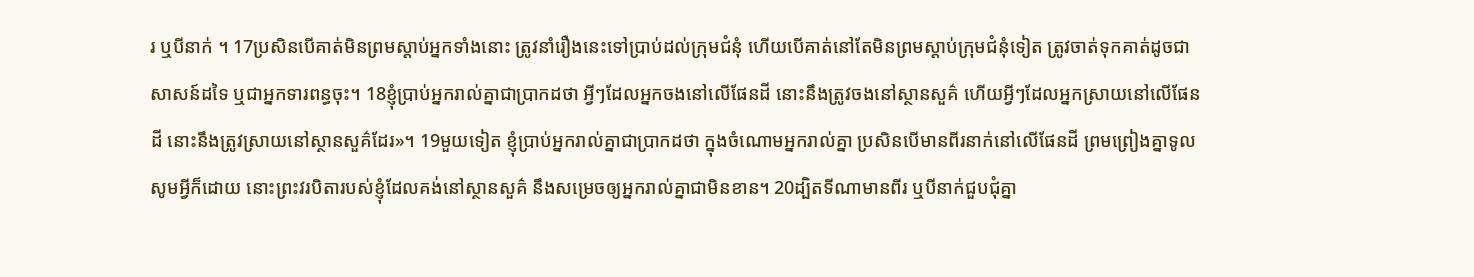រ ឬបីនាក់ ។ 17ប្រសិនបើគាត់មិនព្រមស្តាប់អ្នកទាំងនោះ ត្រូវនាំរឿងនេះទៅប្រាប់ដល់ក្រុមជំនុំ ហើយបើគាត់នៅតែមិនព្រមស្តាប់ក្រុមជំនុំទៀត ត្រូវចាត់ទុកគាត់ដូចជាសាសន៍ដទៃ ឬជាអ្នកទារពន្ធចុះ។ 18ខ្ញុំប្រាប់អ្នករាល់គ្នាជាប្រាកដថា អ្វីៗដែលអ្នកចងនៅលើផែនដី នោះនឹងត្រូវចងនៅស្ថានសួគ៌ ហើយអ្វីៗដែលអ្នកស្រាយនៅលើផែនដី នោះនឹងត្រូវស្រាយនៅស្ថានសួគ៌ដែរ»។ 19មួយទៀត ខ្ញុំប្រាប់អ្នករាល់គ្នាជាប្រាកដថា ក្នុងចំណោមអ្នករាល់គ្នា ប្រសិនបើមានពីរនាក់នៅលើផែនដី ព្រមព្រៀងគ្នាទូលសូមអ្វីក៏ដោយ នោះព្រះវរបិតារបស់ខ្ញុំដែលគង់នៅស្ថានសួគ៌ នឹងសម្រេចឲ្យអ្នករាល់គ្នាជាមិនខាន។ 20ដ្បិតទីណាមានពីរ ឬបីនាក់ជួបជុំគ្នា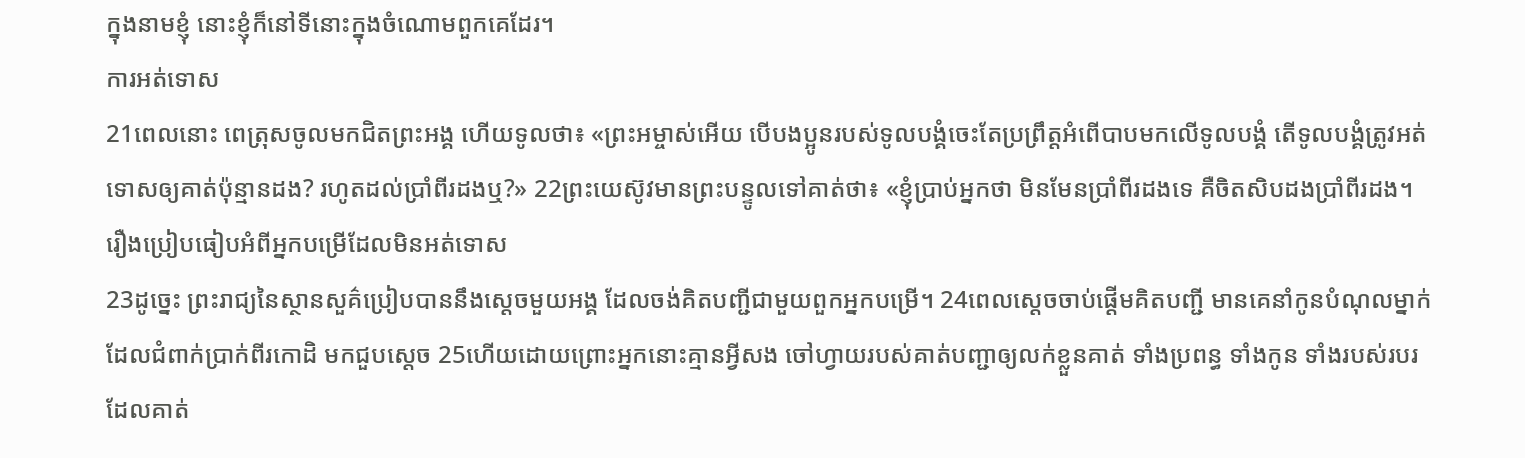ក្នុងនាមខ្ញុំ នោះខ្ញុំក៏នៅទីនោះក្នុងចំណោមពួកគេដែរ។
ការអត់ទោស
21ពេលនោះ ពេត្រុសចូលមកជិតព្រះអង្គ ហើយទូលថា៖ «ព្រះអម្ចាស់អើយ បើបងប្អូនរបស់ទូលបង្គំចេះតែប្រព្រឹត្តអំពើបាបមកលើទូលបង្គំ តើទូលបង្គំត្រូវអត់ទោសឲ្យគាត់ប៉ុន្មានដង? រហូតដល់ប្រាំពីរដងឬ?» 22ព្រះយេស៊ូវមានព្រះបន្ទូលទៅគាត់ថា៖ «ខ្ញុំប្រាប់អ្នកថា មិនមែនប្រាំពីរដងទេ គឺចិតសិបដងប្រាំពីរដង។
រឿងប្រៀបធៀបអំពីអ្នកបម្រើដែលមិនអត់ទោស
23ដូច្នេះ ព្រះរាជ្យនៃស្ថានសួគ៌ប្រៀបបាននឹងស្តេចមួយអង្គ ដែលចង់គិតបញ្ជីជាមួយពួកអ្នកបម្រើ។ 24ពេលស្តេចចាប់ផ្ដើមគិតបញ្ជី មានគេនាំកូនបំណុលម្នាក់ ដែលជំពាក់ប្រាក់ពីរកោដិ មកជួបស្ដេច 25ហើយដោយព្រោះអ្នកនោះគ្មានអ្វីសង ចៅហ្វាយរបស់គាត់បញ្ជាឲ្យលក់ខ្លួនគាត់ ទាំងប្រពន្ធ ទាំងកូន ទាំងរបស់របរដែលគាត់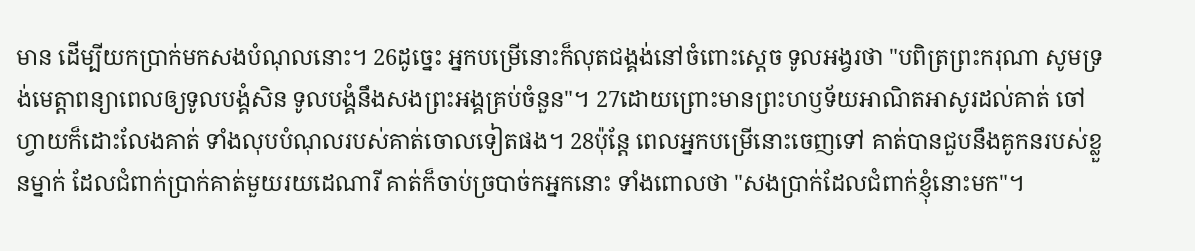មាន ដើម្បីយកប្រាក់មកសងបំណុលនោះ។ 26ដូច្នេះ អ្នកបម្រើនោះក៏លុតជង្គង់នៅចំពោះស្ដេច ទូលអង្វរថា "បពិត្រព្រះករុណា សូមទ្រង់មេត្តាពន្យាពេលឲ្យទូលបង្គំសិន ទូលបង្គំនឹងសងព្រះអង្គគ្រប់ចំនួន"។ 27ដោយព្រោះមានព្រះហឫទ័យអាណិតអាសូរដល់គាត់ ចៅហ្វាយក៏ដោះលែងគាត់ ទាំងលុបបំណុលរបស់គាត់ចោលទៀតផង។ 28ប៉ុន្តែ ពេលអ្នកបម្រើនោះចេញទៅ គាត់បានជួបនឹងគូកនរបស់ខ្លួនម្នាក់ ដែលជំពាក់ប្រាក់គាត់មួយរយដេណារី គាត់ក៏ចាប់ច្របាច់កអ្នកនោះ ទាំងពោលថា "សងប្រាក់ដែលជំពាក់ខ្ញុំនោះមក"។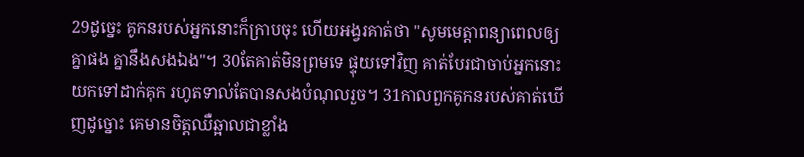29ដូច្នេះ គូកនរបស់អ្នកនោះក៏ក្រាបចុះ ហើយអង្វរគាត់ថា "សូមមេត្តាពន្យាពេលឲ្យគ្នាផង គ្នានឹងសងឯង"។ 30តែគាត់មិនព្រមទេ ផ្ទុយទៅវិញ គាត់បែរជាចាប់អ្នកនោះយកទៅដាក់គុក រហូតទាល់តែបានសងបំណុលរួច។ 31កាលពួកគូកនរបស់គាត់ឃើញដូច្នោះ គេមានចិត្តឈឺឆ្អាលជាខ្លាំង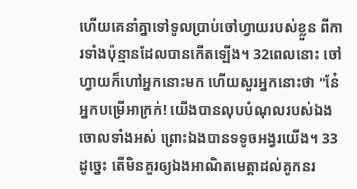ហើយគេនាំគ្នាទៅទូលប្រាប់ចៅហ្វាយរបស់ខ្លួន ពីការទាំងប៉ុន្មានដែលបានកើតឡើង។ 32ពេលនោះ ចៅហ្វាយក៏ហៅអ្នកនោះមក ហើយសួរអ្នកនោះថា "នែ៎អ្នកបម្រើអាក្រក់! យើងបានលុបបំណុលរបស់ឯងចោលទាំងអស់ ព្រោះឯងបានទទូចអង្វរយើង។ 33ដូច្នេះ តើមិនគួរឲ្យឯងអាណិតមេត្តាដល់គូកនរ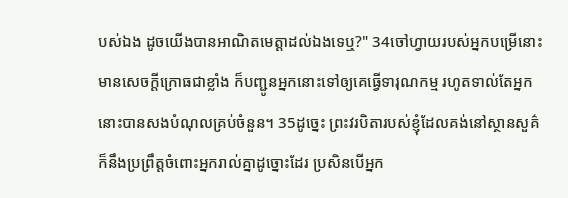បស់ឯង ដូចយើងបានអាណិតមេត្តាដល់ឯងទេឬ?" 34ចៅហ្វាយរបស់អ្នកបម្រើនោះមានសេចក្តីក្រោធជាខ្លាំង ក៏បញ្ជូនអ្នកនោះទៅឲ្យគេធ្វើទារុណកម្ម រហូតទាល់តែអ្នកនោះបានសងបំណុលគ្រប់ចំនួន។ 35ដូច្នេះ ព្រះវរបិតារបស់ខ្ញុំដែលគង់នៅស្ថានសួគ៌ ក៏នឹងប្រព្រឹត្តចំពោះអ្នករាល់គ្នាដូច្នោះដែរ ប្រសិនបើអ្នក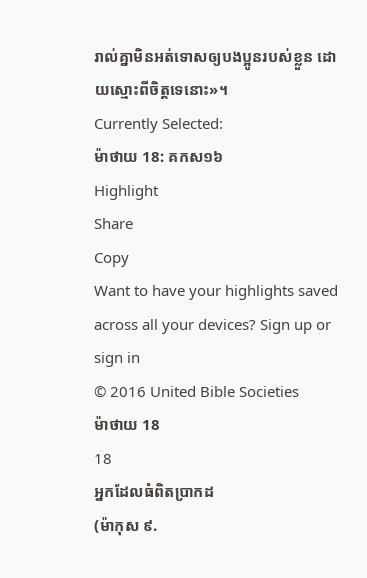រាល់គ្នាមិនអត់ទោសឲ្យបងប្អូនរបស់ខ្លួន ដោយស្មោះពីចិត្តទេនោះ»។
Currently Selected:
ម៉ាថាយ 18: គកស១៦
Highlight
Share
Copy
Want to have your highlights saved across all your devices? Sign up or sign in
© 2016 United Bible Societies
ម៉ាថាយ 18
18
អ្នកដែលធំពិតប្រាកដ
(ម៉ាកុស ៩.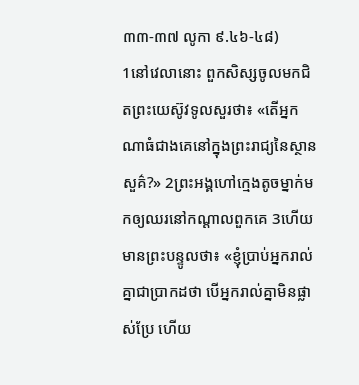៣៣-៣៧ លូកា ៩.៤៦-៤៨)
1នៅវេលានោះ ពួកសិស្សចូលមកជិតព្រះយេស៊ូវទូលសួរថា៖ «តើអ្នកណាធំជាងគេនៅក្នុងព្រះរាជ្យនៃស្ថានសួគ៌?» 2ព្រះអង្គហៅក្មេងតូចម្នាក់មកឲ្យឈរនៅកណ្តាលពួកគេ 3ហើយមានព្រះបន្ទូលថា៖ «ខ្ញុំប្រាប់អ្នករាល់គ្នាជាប្រាកដថា បើអ្នករាល់គ្នាមិនផ្លាស់ប្រែ ហើយ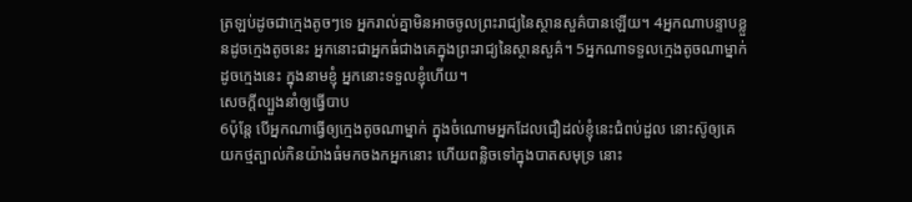ត្រឡប់ដូចជាក្មេងតូចៗទេ អ្នករាល់គ្នាមិនអាចចូលព្រះរាជ្យនៃស្ថានសួគ៌បានឡើយ។ 4អ្នកណាបន្ទាបខ្លួនដូចក្មេងតូចនេះ អ្នកនោះជាអ្នកធំជាងគេក្នុងព្រះរាជ្យនៃស្ថានសួគ៌។ 5អ្នកណាទទួលក្មេងតូចណាម្នាក់ ដូចក្មេងនេះ ក្នុងនាមខ្ញុំ អ្នកនោះទទួលខ្ញុំហើយ។
សេចក្តីល្បួងនាំឲ្យធ្វើបាប
6ប៉ុន្តែ បើអ្នកណាធ្វើឲ្យក្មេងតូចណាម្នាក់ ក្នុងចំណោមអ្នកដែលជឿដល់ខ្ញុំនេះជំពប់ដួល នោះស៊ូឲ្យគេយកថ្មត្បាល់កិនយ៉ាងធំមកចងកអ្នកនោះ ហើយពន្លិចទៅក្នុងបាតសមុទ្រ នោះ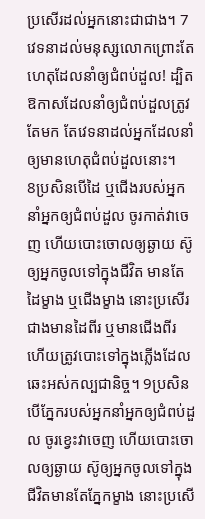ប្រសើរដល់អ្នកនោះជាជាង។ 7វេទនាដល់មនុស្សលោកព្រោះតែហេតុដែលនាំឲ្យជំពប់ដួល! ដ្បិតឱកាសដែលនាំឲ្យជំពប់ដួលត្រូវតែមក តែវេទនាដល់អ្នកដែលនាំឲ្យមានហេតុជំពប់ដួលនោះ។
8ប្រសិនបើដៃ ឬជើងរបស់អ្នក នាំអ្នកឲ្យជំពប់ដួល ចូរកាត់វាចេញ ហើយបោះចោលឲ្យឆ្ងាយ ស៊ូឲ្យអ្នកចូលទៅក្នុងជីវិត មានតែដៃម្ខាង ឬជើងម្ខាង នោះប្រសើរជាងមានដៃពីរ ឬមានជើងពីរ ហើយត្រូវបោះទៅក្នុងភ្លើងដែលឆេះអស់កល្បជានិច្ច។ 9ប្រសិនបើភ្នែករបស់អ្នកនាំអ្នកឲ្យជំពប់ដួល ចូរខ្វេះវាចេញ ហើយបោះចោលឲ្យឆ្ងាយ ស៊ូឲ្យអ្នកចូលទៅក្នុងជីវិតមានតែភ្នែកម្ខាង នោះប្រសើ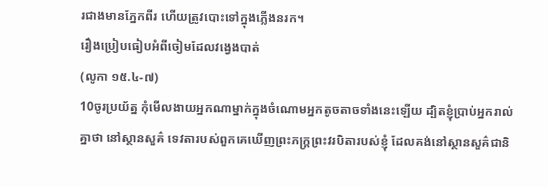រជាងមានភ្នែកពីរ ហើយត្រូវបោះទៅក្នុងភ្លើងនរក។
រឿងប្រៀបធៀបអំពីចៀមដែលវង្វេងបាត់
(លូកា ១៥.៤-៧)
10ចូរប្រយ័ត្ន កុំមើលងាយអ្នកណាម្នាក់ក្នុងចំណោមអ្នកតូចតាចទាំងនេះឡើយ ដ្បិតខ្ញុំប្រាប់អ្នករាល់គ្នាថា នៅស្ថានសួគ៌ ទេវតារបស់ពួកគេឃើញព្រះភក្ត្រព្រះវរបិតារបស់ខ្ញុំ ដែលគង់នៅស្ថានសួគ៌ជានិ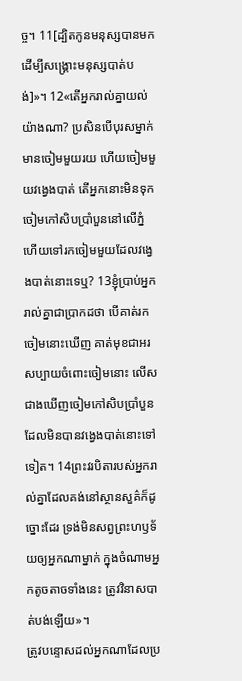ច្ច។ 11[ដ្បិតកូនមនុស្សបានមកដើម្បីសង្គ្រោះមនុស្សបាត់បង់]»។ 12«តើអ្នករាល់គ្នាយល់យ៉ាងណា? ប្រសិនបើបុរសម្នាក់មានចៀមមួយរយ ហើយចៀមមួយវងេ្វងបាត់ តើអ្នកនោះមិនទុកចៀមកៅសិបប្រាំបួននៅលើភ្នំ ហើយទៅរកចៀមមួយដែលវង្វេងបាត់នោះទេឬ? 13ខ្ញុំប្រាប់អ្នករាល់គ្នាជាប្រាកដថា បើគាត់រកចៀមនោះឃើញ គាត់មុខជាអរសប្បាយចំពោះចៀមនោះ លើសជាងឃើញចៀមកៅសិបប្រាំបួន ដែលមិនបានវង្វេងបាត់នោះទៅទៀត។ 14ព្រះវរបិតារបស់អ្នករាល់គ្នាដែលគង់នៅស្ថានសួគ៌ក៏ដូច្នោះដែរ ទ្រង់មិនសព្វព្រះហឫទ័យឲ្យអ្នកណាម្នាក់ ក្នុងចំណាមអ្នកតូចតាចទាំងនេះ ត្រូវវិនាសបាត់បង់ឡើយ»។
ត្រូវបន្ទោសដល់អ្នកណាដែលប្រ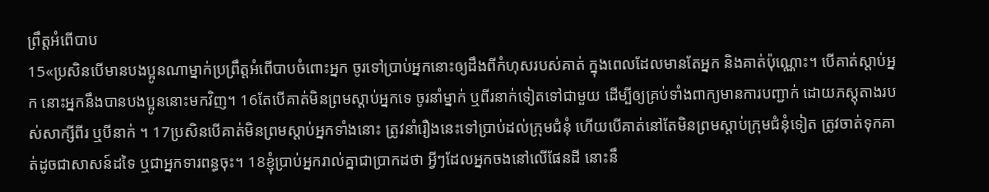ព្រឹត្តអំពើបាប
15«ប្រសិនបើមានបងប្អូនណាម្នាក់ប្រព្រឹត្តអំពើបាបចំពោះអ្នក ចូរទៅប្រាប់អ្នកនោះឲ្យដឹងពីកំហុសរបស់គាត់ ក្នុងពេលដែលមានតែអ្នក និងគាត់ប៉ុណ្ណោះ។ បើគាត់ស្តាប់អ្នក នោះអ្នកនឹងបានបងប្អូននោះមកវិញ។ 16តែបើគាត់មិនព្រមស្តាប់អ្នកទេ ចូរនាំម្នាក់ ឬពីរនាក់ទៀតទៅជាមួយ ដើម្បីឲ្យគ្រប់ទាំងពាក្យមានការបញ្ជាក់ ដោយភស្ដុតាងរបស់សាក្សីពីរ ឬបីនាក់ ។ 17ប្រសិនបើគាត់មិនព្រមស្តាប់អ្នកទាំងនោះ ត្រូវនាំរឿងនេះទៅប្រាប់ដល់ក្រុមជំនុំ ហើយបើគាត់នៅតែមិនព្រមស្តាប់ក្រុមជំនុំទៀត ត្រូវចាត់ទុកគាត់ដូចជាសាសន៍ដទៃ ឬជាអ្នកទារពន្ធចុះ។ 18ខ្ញុំប្រាប់អ្នករាល់គ្នាជាប្រាកដថា អ្វីៗដែលអ្នកចងនៅលើផែនដី នោះនឹ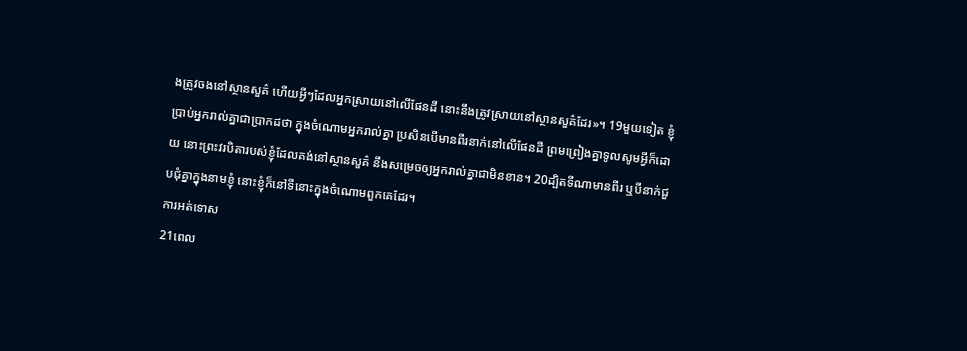ងត្រូវចងនៅស្ថានសួគ៌ ហើយអ្វីៗដែលអ្នកស្រាយនៅលើផែនដី នោះនឹងត្រូវស្រាយនៅស្ថានសួគ៌ដែរ»។ 19មួយទៀត ខ្ញុំប្រាប់អ្នករាល់គ្នាជាប្រាកដថា ក្នុងចំណោមអ្នករាល់គ្នា ប្រសិនបើមានពីរនាក់នៅលើផែនដី ព្រមព្រៀងគ្នាទូលសូមអ្វីក៏ដោយ នោះព្រះវរបិតារបស់ខ្ញុំដែលគង់នៅស្ថានសួគ៌ នឹងសម្រេចឲ្យអ្នករាល់គ្នាជាមិនខាន។ 20ដ្បិតទីណាមានពីរ ឬបីនាក់ជួបជុំគ្នាក្នុងនាមខ្ញុំ នោះខ្ញុំក៏នៅទីនោះក្នុងចំណោមពួកគេដែរ។
ការអត់ទោស
21ពេល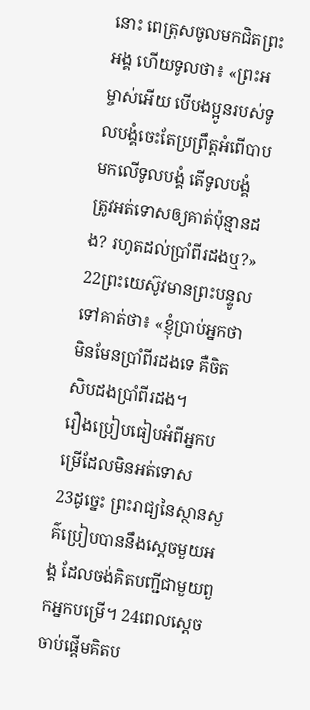នោះ ពេត្រុសចូលមកជិតព្រះអង្គ ហើយទូលថា៖ «ព្រះអម្ចាស់អើយ បើបងប្អូនរបស់ទូលបង្គំចេះតែប្រព្រឹត្តអំពើបាបមកលើទូលបង្គំ តើទូលបង្គំត្រូវអត់ទោសឲ្យគាត់ប៉ុន្មានដង? រហូតដល់ប្រាំពីរដងឬ?» 22ព្រះយេស៊ូវមានព្រះបន្ទូលទៅគាត់ថា៖ «ខ្ញុំប្រាប់អ្នកថា មិនមែនប្រាំពីរដងទេ គឺចិតសិបដងប្រាំពីរដង។
រឿងប្រៀបធៀបអំពីអ្នកបម្រើដែលមិនអត់ទោស
23ដូច្នេះ ព្រះរាជ្យនៃស្ថានសួគ៌ប្រៀបបាននឹងស្តេចមួយអង្គ ដែលចង់គិតបញ្ជីជាមួយពួកអ្នកបម្រើ។ 24ពេលស្តេចចាប់ផ្ដើមគិតប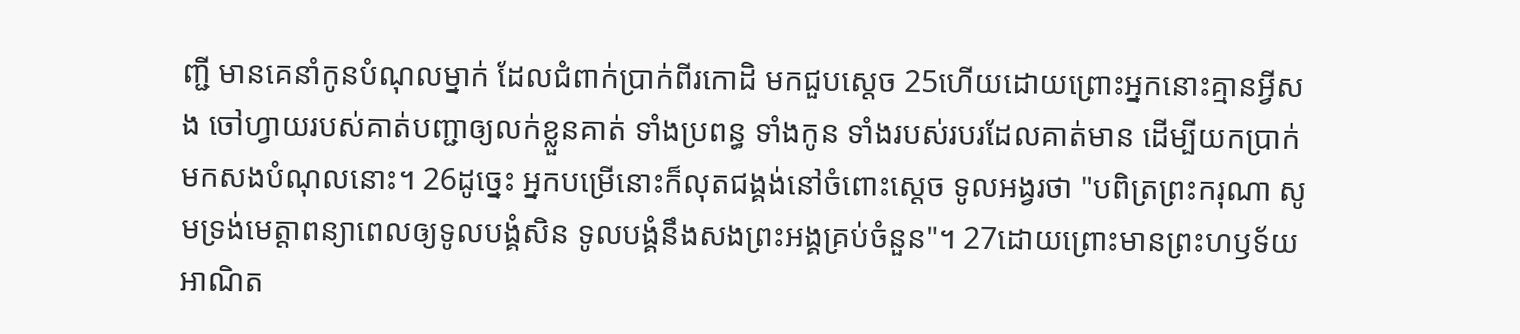ញ្ជី មានគេនាំកូនបំណុលម្នាក់ ដែលជំពាក់ប្រាក់ពីរកោដិ មកជួបស្ដេច 25ហើយដោយព្រោះអ្នកនោះគ្មានអ្វីសង ចៅហ្វាយរបស់គាត់បញ្ជាឲ្យលក់ខ្លួនគាត់ ទាំងប្រពន្ធ ទាំងកូន ទាំងរបស់របរដែលគាត់មាន ដើម្បីយកប្រាក់មកសងបំណុលនោះ។ 26ដូច្នេះ អ្នកបម្រើនោះក៏លុតជង្គង់នៅចំពោះស្ដេច ទូលអង្វរថា "បពិត្រព្រះករុណា សូមទ្រង់មេត្តាពន្យាពេលឲ្យទូលបង្គំសិន ទូលបង្គំនឹងសងព្រះអង្គគ្រប់ចំនួន"។ 27ដោយព្រោះមានព្រះហឫទ័យអាណិត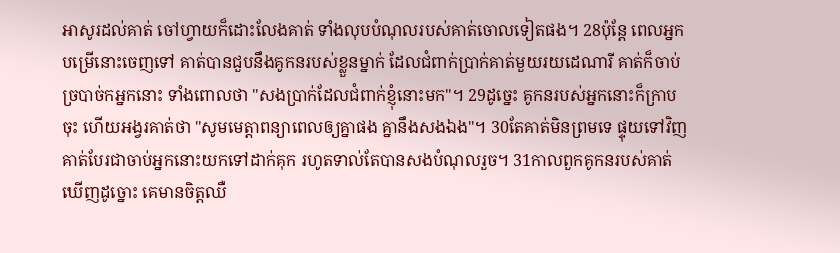អាសូរដល់គាត់ ចៅហ្វាយក៏ដោះលែងគាត់ ទាំងលុបបំណុលរបស់គាត់ចោលទៀតផង។ 28ប៉ុន្តែ ពេលអ្នកបម្រើនោះចេញទៅ គាត់បានជួបនឹងគូកនរបស់ខ្លួនម្នាក់ ដែលជំពាក់ប្រាក់គាត់មួយរយដេណារី គាត់ក៏ចាប់ច្របាច់កអ្នកនោះ ទាំងពោលថា "សងប្រាក់ដែលជំពាក់ខ្ញុំនោះមក"។ 29ដូច្នេះ គូកនរបស់អ្នកនោះក៏ក្រាបចុះ ហើយអង្វរគាត់ថា "សូមមេត្តាពន្យាពេលឲ្យគ្នាផង គ្នានឹងសងឯង"។ 30តែគាត់មិនព្រមទេ ផ្ទុយទៅវិញ គាត់បែរជាចាប់អ្នកនោះយកទៅដាក់គុក រហូតទាល់តែបានសងបំណុលរួច។ 31កាលពួកគូកនរបស់គាត់ឃើញដូច្នោះ គេមានចិត្តឈឺ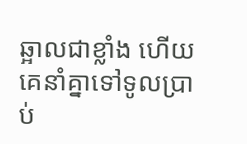ឆ្អាលជាខ្លាំង ហើយគេនាំគ្នាទៅទូលប្រាប់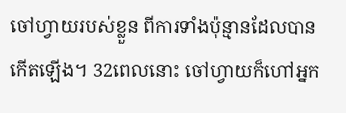ចៅហ្វាយរបស់ខ្លួន ពីការទាំងប៉ុន្មានដែលបានកើតឡើង។ 32ពេលនោះ ចៅហ្វាយក៏ហៅអ្នក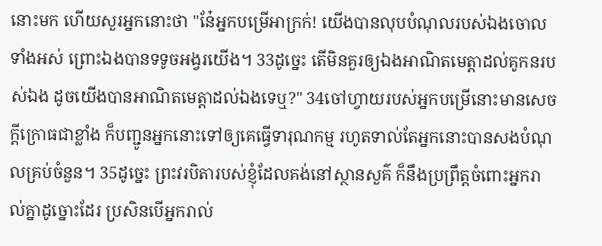នោះមក ហើយសួរអ្នកនោះថា "នែ៎អ្នកបម្រើអាក្រក់! យើងបានលុបបំណុលរបស់ឯងចោលទាំងអស់ ព្រោះឯងបានទទូចអង្វរយើង។ 33ដូច្នេះ តើមិនគួរឲ្យឯងអាណិតមេត្តាដល់គូកនរបស់ឯង ដូចយើងបានអាណិតមេត្តាដល់ឯងទេឬ?" 34ចៅហ្វាយរបស់អ្នកបម្រើនោះមានសេចក្តីក្រោធជាខ្លាំង ក៏បញ្ជូនអ្នកនោះទៅឲ្យគេធ្វើទារុណកម្ម រហូតទាល់តែអ្នកនោះបានសងបំណុលគ្រប់ចំនួន។ 35ដូច្នេះ ព្រះវរបិតារបស់ខ្ញុំដែលគង់នៅស្ថានសួគ៌ ក៏នឹងប្រព្រឹត្តចំពោះអ្នករាល់គ្នាដូច្នោះដែរ ប្រសិនបើអ្នករាល់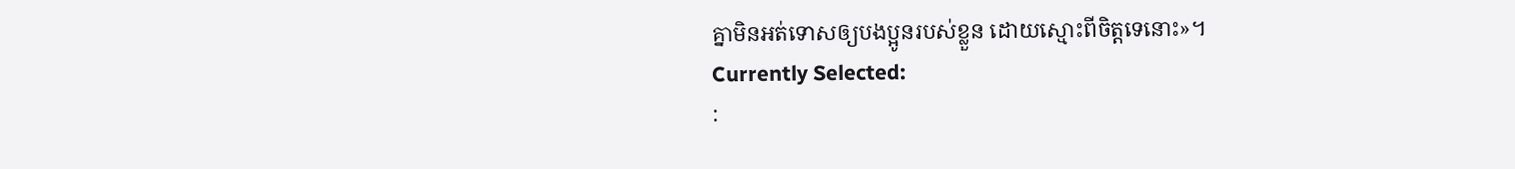គ្នាមិនអត់ទោសឲ្យបងប្អូនរបស់ខ្លួន ដោយស្មោះពីចិត្តទេនោះ»។
Currently Selected:
: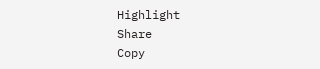Highlight
Share
Copy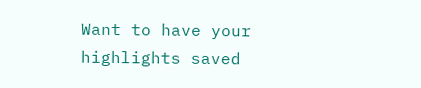Want to have your highlights saved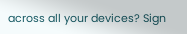across all your devices? Sign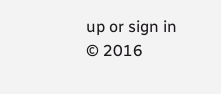up or sign in
© 2016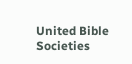United Bible Societies